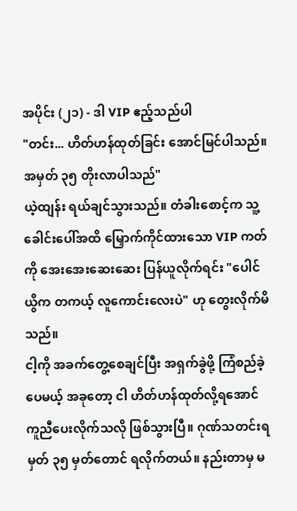အပိုင်း (၂၁) - ဒါ VIP ဧည့်သည်ပါ
"တင်း... ဟိတ်ဟန်ထုတ်ခြင်း အောင်မြင်ပါသည်။ အမှတ် ၃၅ တိုးလာပါသည်"
ယဲ့ထျန်း ရယ်ချင်သွားသည်။ တံခါးစောင့်က သူ့ခေါင်းပေါ်အထိ မြှောက်ကိုင်ထားသော VIP ကတ်ကို အေးအေးဆေးဆေး ပြန်ယူလိုက်ရင်း "ပေါင်ယွိက တကယ့် လူကောင်းလေးပဲ" ဟု တွေးလိုက်မိသည်။
ငါ့ကို အခက်တွေ့စေချင်ပြီး အရှက်ခွဲဖို့ ကြံစည်ခဲ့ပေမယ့် အခုတော့ ငါ ဟိတ်ဟန်ထုတ်လို့ရအောင် ကူညီပေးလိုက်သလို ဖြစ်သွားပြီ။ ဂုဏ်သတင်းရမှတ် ၃၅ မှတ်တောင် ရလိုက်တယ်။ နည်းတာမှ မ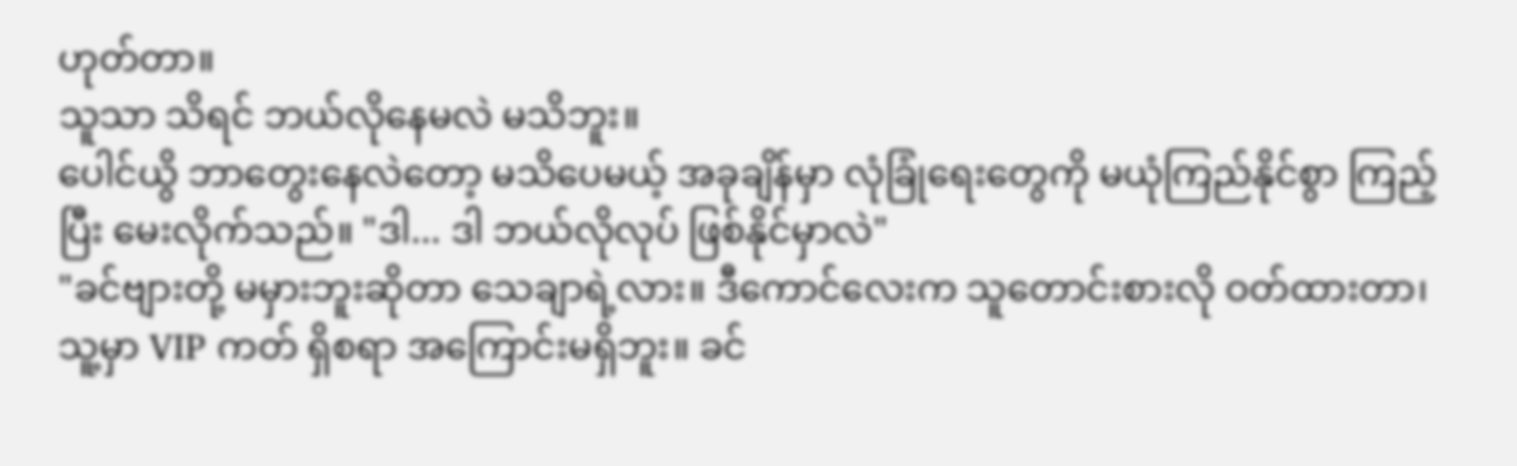ဟုတ်တာ။
သူသာ သိရင် ဘယ်လိုနေမလဲ မသိဘူး။
ပေါင်ယွိ ဘာတွေးနေလဲတော့ မသိပေမယ့် အခုချိန်မှာ လုံခြုံရေးတွေကို မယုံကြည်နိုင်စွာ ကြည့်ပြီး မေးလိုက်သည်။ "ဒါ... ဒါ ဘယ်လိုလုပ် ဖြစ်နိုင်မှာလဲ"
"ခင်ဗျားတို့ မမှားဘူးဆိုတာ သေချာရဲ့လား။ ဒီကောင်လေးက သူတောင်းစားလို ဝတ်ထားတာ၊ သူ့မှာ VIP ကတ် ရှိစရာ အကြောင်းမရှိဘူး။ ခင်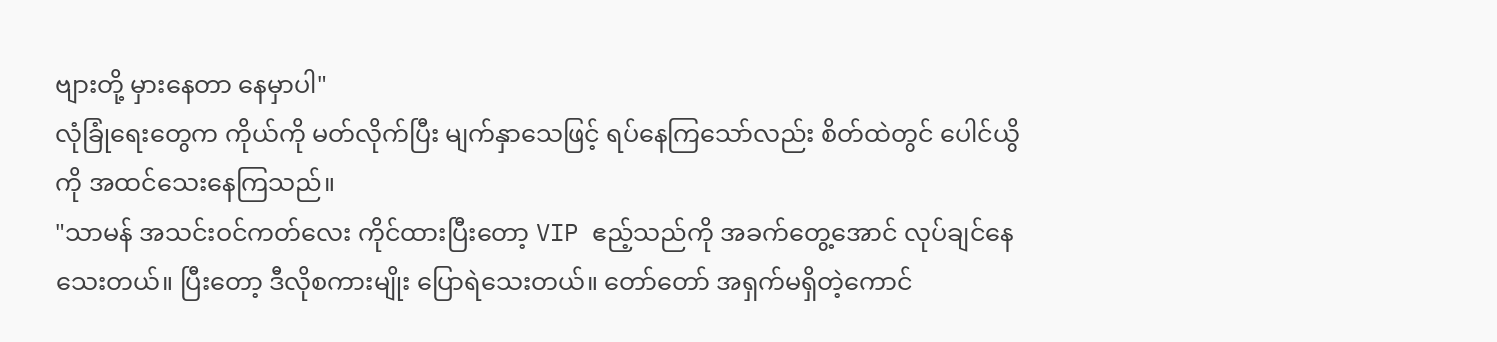ဗျားတို့ မှားနေတာ နေမှာပါ"
လုံခြုံရေးတွေက ကိုယ်ကို မတ်လိုက်ပြီး မျက်နှာသေဖြင့် ရပ်နေကြသော်လည်း စိတ်ထဲတွင် ပေါင်ယွိကို အထင်သေးနေကြသည်။
"သာမန် အသင်းဝင်ကတ်လေး ကိုင်ထားပြီးတော့ VIP ဧည့်သည်ကို အခက်တွေ့အောင် လုပ်ချင်နေသေးတယ်။ ပြီးတော့ ဒီလိုစကားမျိုး ပြောရဲသေးတယ်။ တော်တော် အရှက်မရှိတဲ့ကောင်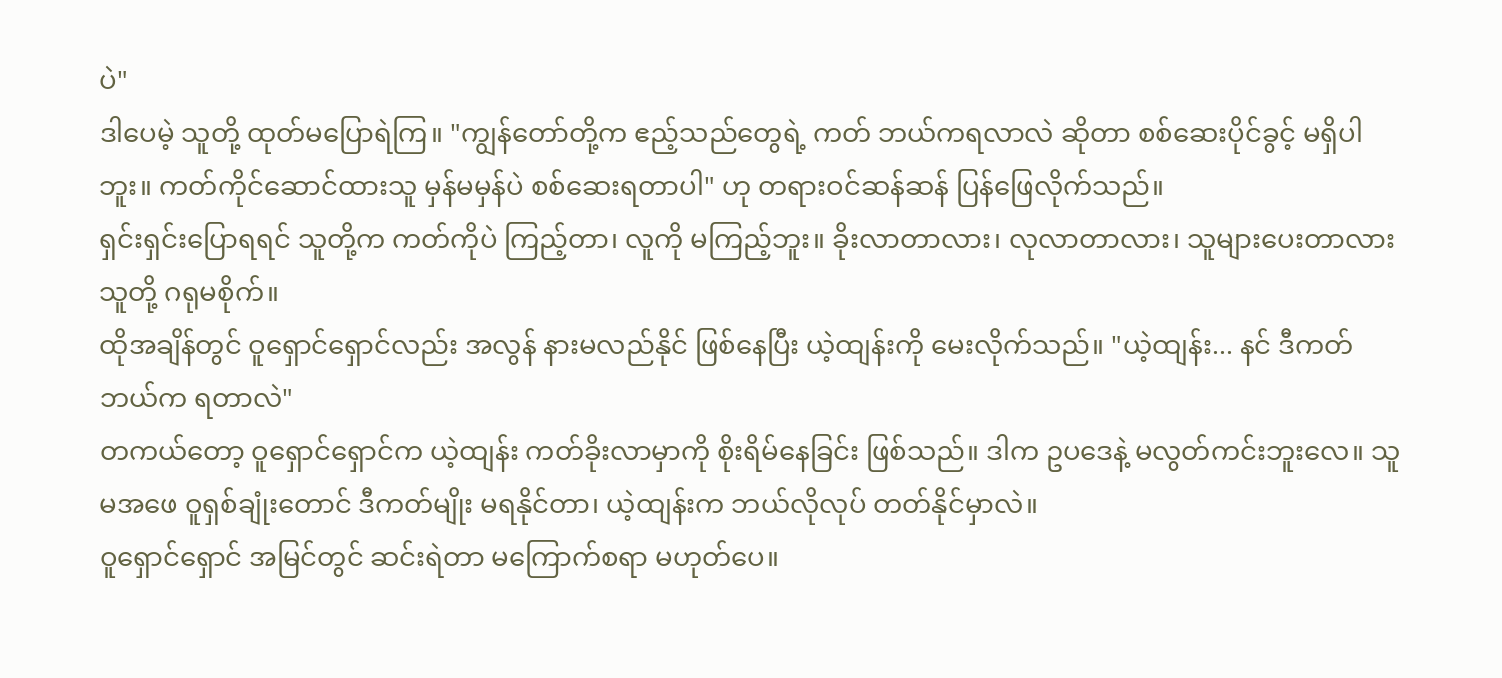ပဲ"
ဒါပေမဲ့ သူတို့ ထုတ်မပြောရဲကြ။ "ကျွန်တော်တို့က ဧည့်သည်တွေရဲ့ ကတ် ဘယ်ကရလာလဲ ဆိုတာ စစ်ဆေးပိုင်ခွင့် မရှိပါဘူး။ ကတ်ကိုင်ဆောင်ထားသူ မှန်မမှန်ပဲ စစ်ဆေးရတာပါ" ဟု တရားဝင်ဆန်ဆန် ပြန်ဖြေလိုက်သည်။
ရှင်းရှင်းပြောရရင် သူတို့က ကတ်ကိုပဲ ကြည့်တာ၊ လူကို မကြည့်ဘူး။ ခိုးလာတာလား၊ လုလာတာလား၊ သူများပေးတာလား သူတို့ ဂရုမစိုက်။
ထိုအချိန်တွင် ဝူရှောင်ရှောင်လည်း အလွန် နားမလည်နိုင် ဖြစ်နေပြီး ယဲ့ထျန်းကို မေးလိုက်သည်။ "ယဲ့ထျန်း... နင် ဒီကတ် ဘယ်က ရတာလဲ"
တကယ်တော့ ဝူရှောင်ရှောင်က ယဲ့ထျန်း ကတ်ခိုးလာမှာကို စိုးရိမ်နေခြင်း ဖြစ်သည်။ ဒါက ဥပဒေနဲ့ မလွတ်ကင်းဘူးလေ။ သူမအဖေ ဝူရှစ်ချုံးတောင် ဒီကတ်မျိုး မရနိုင်တာ၊ ယဲ့ထျန်းက ဘယ်လိုလုပ် တတ်နိုင်မှာလဲ။
ဝူရှောင်ရှောင် အမြင်တွင် ဆင်းရဲတာ မကြောက်စရာ မဟုတ်ပေ။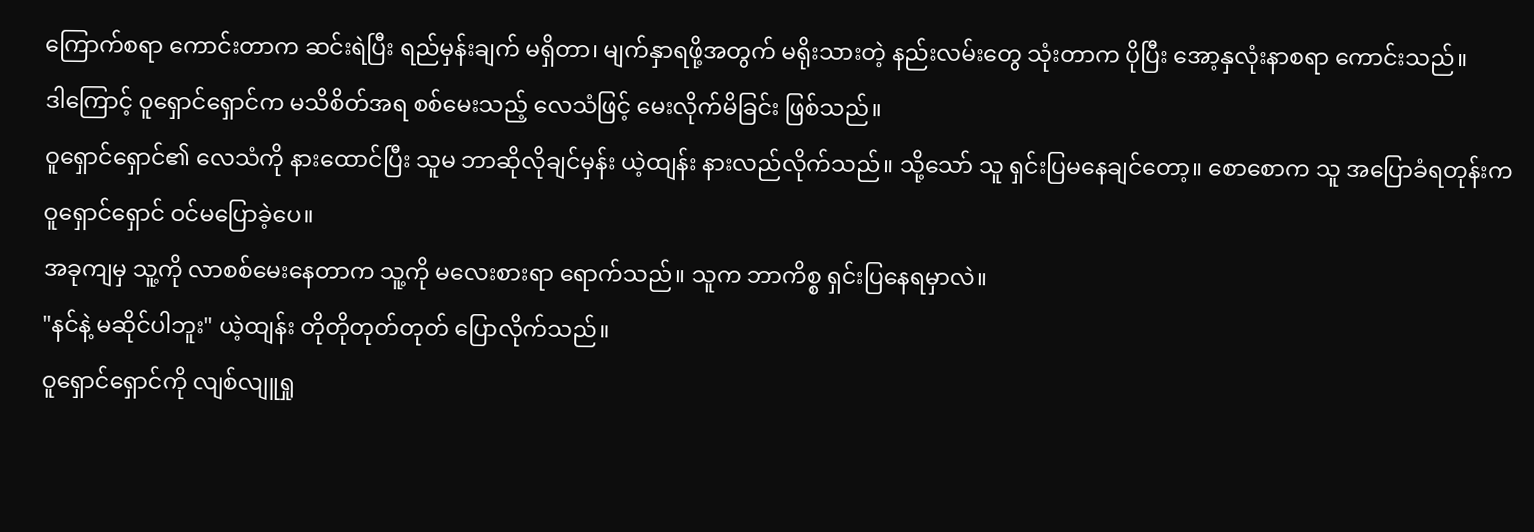ကြောက်စရာ ကောင်းတာက ဆင်းရဲပြီး ရည်မှန်းချက် မရှိတာ၊ မျက်နှာရဖို့အတွက် မရိုးသားတဲ့ နည်းလမ်းတွေ သုံးတာက ပိုပြီး အော့နှလုံးနာစရာ ကောင်းသည်။
ဒါကြောင့် ဝူရှောင်ရှောင်က မသိစိတ်အရ စစ်မေးသည့် လေသံဖြင့် မေးလိုက်မိခြင်း ဖြစ်သည်။
ဝူရှောင်ရှောင်၏ လေသံကို နားထောင်ပြီး သူမ ဘာဆိုလိုချင်မှန်း ယဲ့ထျန်း နားလည်လိုက်သည်။ သို့သော် သူ ရှင်းပြမနေချင်တော့။ စောစောက သူ အပြောခံရတုန်းက ဝူရှောင်ရှောင် ဝင်မပြောခဲ့ပေ။
အခုကျမှ သူ့ကို လာစစ်မေးနေတာက သူ့ကို မလေးစားရာ ရောက်သည်။ သူက ဘာကိစ္စ ရှင်းပြနေရမှာလဲ။
"နင်နဲ့ မဆိုင်ပါဘူး" ယဲ့ထျန်း တိုတိုတုတ်တုတ် ပြောလိုက်သည်။
ဝူရှောင်ရှောင်ကို လျစ်လျူရှု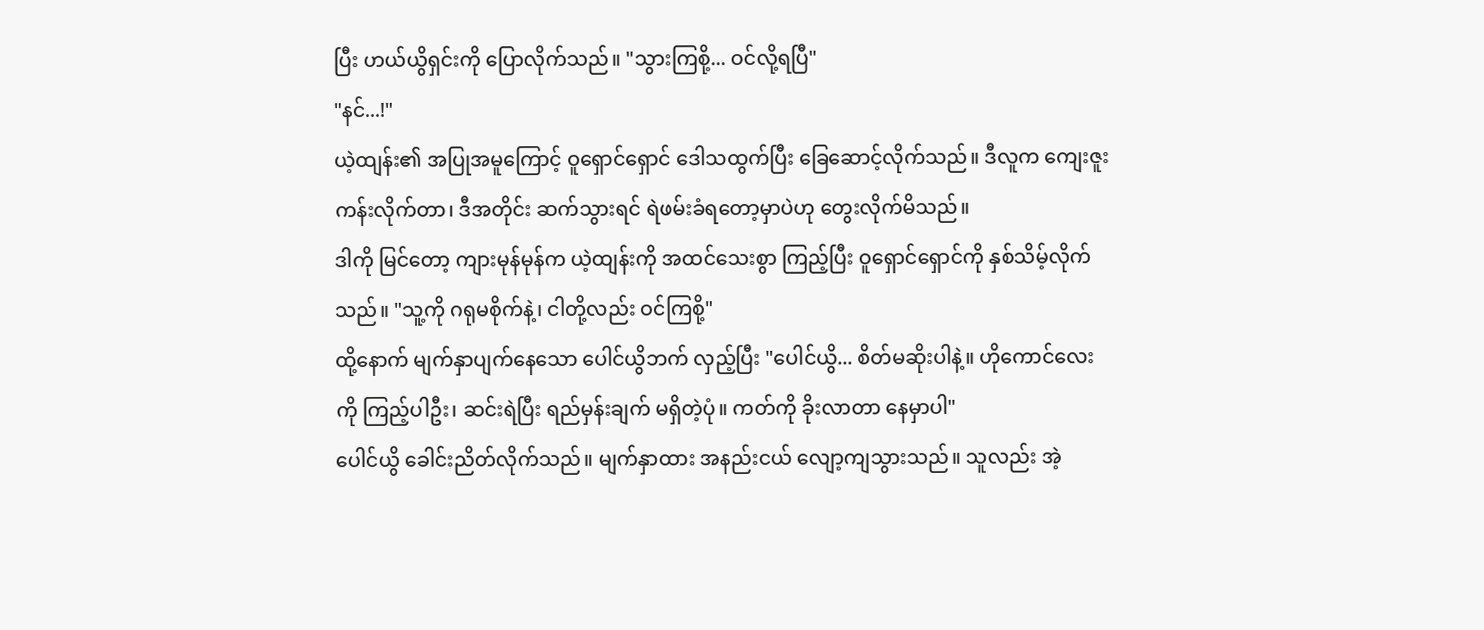ပြီး ဟယ်ယွိရှင်းကို ပြောလိုက်သည်။ "သွားကြစို့... ဝင်လို့ရပြီ"
"နင်...!"
ယဲ့ထျန်း၏ အပြုအမူကြောင့် ဝူရှောင်ရှောင် ဒေါသထွက်ပြီး ခြေဆောင့်လိုက်သည်။ ဒီလူက ကျေးဇူးကန်းလိုက်တာ၊ ဒီအတိုင်း ဆက်သွားရင် ရဲဖမ်းခံရတော့မှာပဲဟု တွေးလိုက်မိသည်။
ဒါကို မြင်တော့ ကျားမုန်မုန်က ယဲ့ထျန်းကို အထင်သေးစွာ ကြည့်ပြီး ဝူရှောင်ရှောင်ကို နှစ်သိမ့်လိုက်သည်။ "သူ့ကို ဂရုမစိုက်နဲ့၊ ငါတို့လည်း ဝင်ကြစို့"
ထို့နောက် မျက်နှာပျက်နေသော ပေါင်ယွိဘက် လှည့်ပြီး "ပေါင်ယွိ... စိတ်မဆိုးပါနဲ့။ ဟိုကောင်လေးကို ကြည့်ပါဦး၊ ဆင်းရဲပြီး ရည်မှန်းချက် မရှိတဲ့ပုံ။ ကတ်ကို ခိုးလာတာ နေမှာပါ"
ပေါင်ယွိ ခေါင်းညိတ်လိုက်သည်။ မျက်နှာထား အနည်းငယ် လျော့ကျသွားသည်။ သူလည်း အဲ့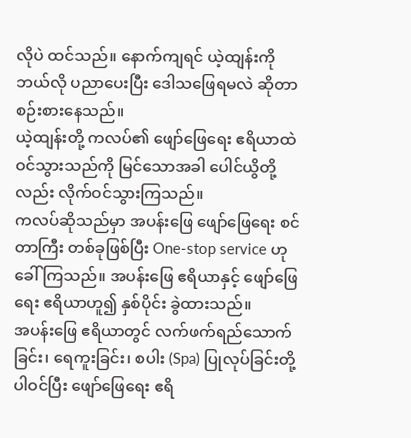လိုပဲ ထင်သည်။ နောက်ကျရင် ယဲ့ထျန်းကို ဘယ်လို ပညာပေးပြီး ဒေါသဖြေရမလဲ ဆိုတာ စဉ်းစားနေသည်။
ယဲ့ထျန်းတို့ ကလပ်၏ ဖျော်ဖြေရေး ဧရိယာထဲ ဝင်သွားသည်ကို မြင်သောအခါ ပေါင်ယွိတို့လည်း လိုက်ဝင်သွားကြသည်။
ကလပ်ဆိုသည်မှာ အပန်းဖြေ ဖျော်ဖြေရေး စင်တာကြီး တစ်ခုဖြစ်ပြီး One-stop service ဟု ခေါ်ကြသည်။ အပန်းဖြေ ဧရိယာနှင့် ဖျော်ဖြေရေး ဧရိယာဟူ၍ နှစ်ပိုင်း ခွဲထားသည်။
အပန်းဖြေ ဧရိယာတွင် လက်ဖက်ရည်သောက်ခြင်း၊ ရေကူးခြင်း၊ စပါး (Spa) ပြုလုပ်ခြင်းတို့ ပါဝင်ပြီး ဖျော်ဖြေရေး ဧရိ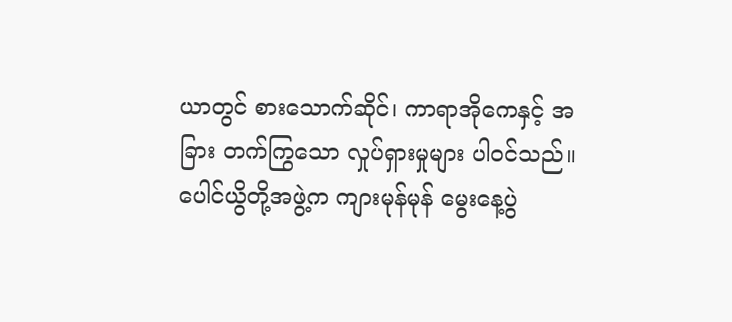ယာတွင် စားသောက်ဆိုင်၊ ကာရာအိုကေနှင့် အခြား တက်ကြွသော လှုပ်ရှားမှုများ ပါဝင်သည်။
ပေါင်ယွိတို့အဖွဲ့က ကျားမုန်မုန် မွေးနေ့ပွဲ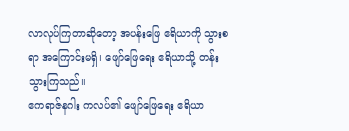လာလုပ်ကြတာဆိုတော့ အပန်းဖြေ ဧရိယာကို သွားစရာ အကြောင်းမရှိ၊ ဖျော်ဖြေရေး ဧရိယာသို့ တန်းသွားကြသည်။
ဧကရာဇ်နဂါး ကလပ်၏ ဖျော်ဖြေရေး ဧရိယာ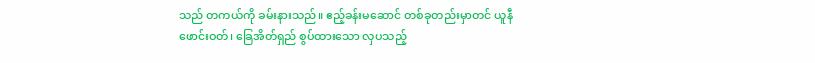သည် တကယ်ကို ခမ်းနားသည်။ ဧည့်ခန်းမဆောင် တစ်ခုတည်းမှာတင် ယူနီဖောင်းဝတ်၊ ခြေအိတ်ရှည် စွပ်ထားသော လှပသည့်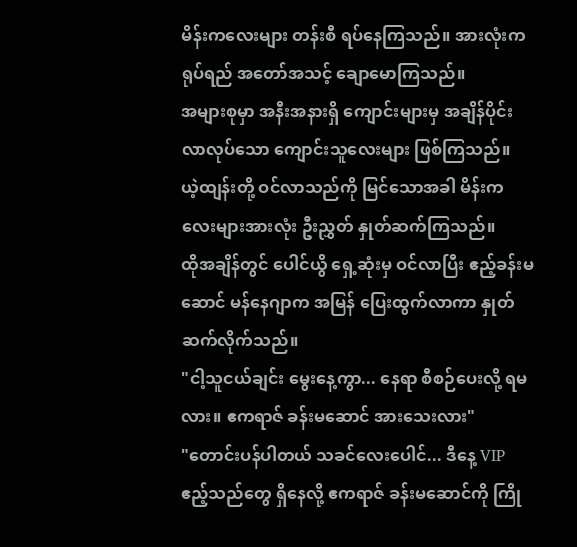မိန်းကလေးများ တန်းစီ ရပ်နေကြသည်။ အားလုံးက ရုပ်ရည် အတော်အသင့် ချောမောကြသည်။
အများစုမှာ အနီးအနားရှိ ကျောင်းများမှ အချိန်ပိုင်း လာလုပ်သော ကျောင်းသူလေးများ ဖြစ်ကြသည်။
ယဲ့ထျန်းတို့ ဝင်လာသည်ကို မြင်သောအခါ မိန်းကလေးများအားလုံး ဦးညွှတ် နှုတ်ဆက်ကြသည်။
ထိုအချိန်တွင် ပေါင်ယွိ ရှေ့ဆုံးမှ ဝင်လာပြီး ဧည့်ခန်းမဆောင် မန်နေဂျာက အမြန် ပြေးထွက်လာကာ နှုတ်ဆက်လိုက်သည်။
"ငါ့သူငယ်ချင်း မွေးနေ့ကွာ... နေရာ စီစဉ်ပေးလို့ ရမလား။ ဧကရာဇ် ခန်းမဆောင် အားသေးလား"
"တောင်းပန်ပါတယ် သခင်လေးပေါင်... ဒီနေ့ VIP ဧည့်သည်တွေ ရှိနေလို့ ဧကရာဇ် ခန်းမဆောင်ကို ကြို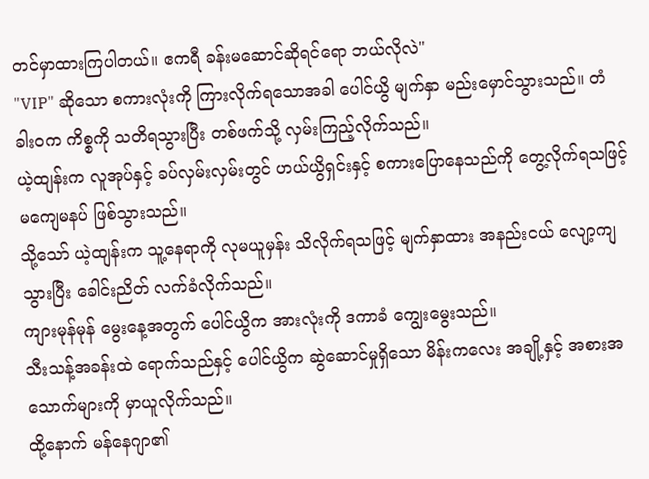တင်မှာထားကြပါတယ်။ ဧကရီ ခန်းမဆောင်ဆိုရင်ရော ဘယ်လိုလဲ"
"VIP" ဆိုသော စကားလုံးကို ကြားလိုက်ရသောအခါ ပေါင်ယွိ မျက်နှာ မည်းမှောင်သွားသည်။ တံခါးဝက ကိစ္စကို သတိရသွားပြီး တစ်ဖက်သို့ လှမ်းကြည့်လိုက်သည်။
ယဲ့ထျန်းက လူအုပ်နှင့် ခပ်လှမ်းလှမ်းတွင် ဟယ်ယွိရှင်းနှင့် စကားပြောနေသည်ကို တွေ့လိုက်ရသဖြင့် မကျေမနပ် ဖြစ်သွားသည်။
သို့သော် ယဲ့ထျန်းက သူ့နေရာကို လုမယူမှန်း သိလိုက်ရသဖြင့် မျက်နှာထား အနည်းငယ် လျော့ကျသွားပြီး ခေါင်းညိတ် လက်ခံလိုက်သည်။
ကျားမုန်မုန် မွေးနေ့အတွက် ပေါင်ယွိက အားလုံးကို ဒကာခံ ကျွေးမွေးသည်။
သီးသန့်အခန်းထဲ ရောက်သည်နှင့် ပေါင်ယွိက ဆွဲဆောင်မှုရှိသော မိန်းကလေး အချို့နှင့် အစားအသောက်များကို မှာယူလိုက်သည်။
ထို့နောက် မန်နေဂျာ၏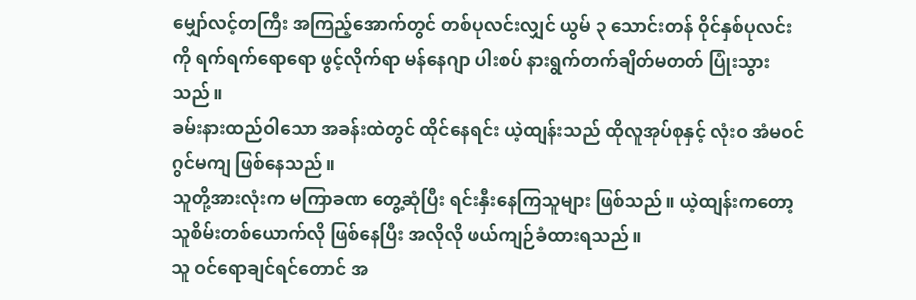မျှော်လင့်တကြီး အကြည့်အောက်တွင် တစ်ပုလင်းလျှင် ယွမ် ၃ သောင်းတန် ဝိုင်နှစ်ပုလင်းကို ရက်ရက်ရောရော ဖွင့်လိုက်ရာ မန်နေဂျာ ပါးစပ် နားရွက်တက်ချိတ်မတတ် ပြုံးသွားသည်။
ခမ်းနားထည်ဝါသော အခန်းထဲတွင် ထိုင်နေရင်း ယဲ့ထျန်းသည် ထိုလူအုပ်စုနှင့် လုံးဝ အံမဝင် ဂွင်မကျ ဖြစ်နေသည်။
သူတို့အားလုံးက မကြာခဏ တွေ့ဆုံပြီး ရင်းနှီးနေကြသူများ ဖြစ်သည်။ ယဲ့ထျန်းကတော့ သူစိမ်းတစ်ယောက်လို ဖြစ်နေပြီး အလိုလို ဖယ်ကျဉ်ခံထားရသည်။
သူ ဝင်ရောချင်ရင်တောင် အ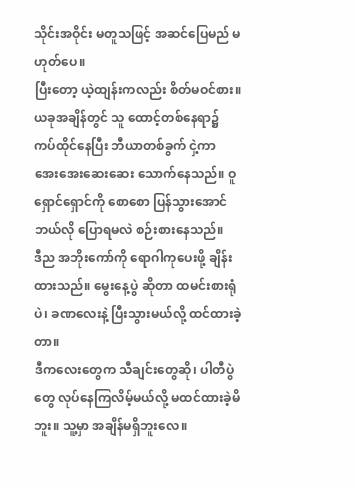သိုင်းအဝိုင်း မတူသဖြင့် အဆင်ပြေမည် မဟုတ်ပေ။
ပြီးတော့ ယဲ့ထျန်းကလည်း စိတ်မဝင်စား။
ယခုအချိန်တွင် သူ ထောင့်တစ်နေရာ၌ ကပ်ထိုင်နေပြီး ဘီယာတစ်ခွက် ငှဲ့ကာ အေးအေးဆေးဆေး သောက်နေသည်။ ဝူရှောင်ရှောင်ကို စောစော ပြန်သွားအောင် ဘယ်လို ပြောရမလဲ စဉ်းစားနေသည်။
ဒီည အဘိုးကော်ကို ရောဂါကုပေးဖို့ ချိန်းထားသည်။ မွေးနေ့ပွဲ ဆိုတာ ထမင်းစားရုံပဲ၊ ခဏလေးနဲ့ ပြီးသွားမယ်လို့ ထင်ထားခဲ့တာ။
ဒီကလေးတွေက သီချင်းတွေဆို၊ ပါတီပွဲတွေ လုပ်နေကြလိမ့်မယ်လို့ မထင်ထားခဲ့မိဘူး။ သူ့မှာ အချိန်မရှိဘူးလေ။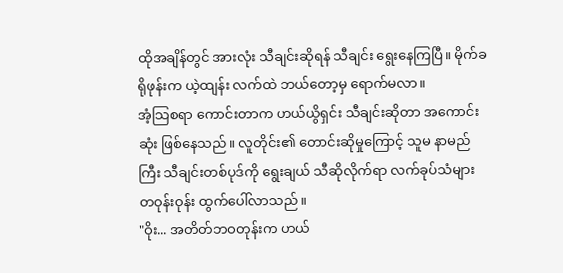ထိုအချိန်တွင် အားလုံး သီချင်းဆိုရန် သီချင်း ရွေးနေကြပြီ။ မိုက်ခရိုဖုန်းက ယဲ့ထျန်း လက်ထဲ ဘယ်တော့မှ ရောက်မလာ။
အံ့သြစရာ ကောင်းတာက ဟယ်ယွိရှင်း သီချင်းဆိုတာ အကောင်းဆုံး ဖြစ်နေသည်။ လူတိုင်း၏ တောင်းဆိုမှုကြောင့် သူမ နာမည်ကြီး သီချင်းတစ်ပုဒ်ကို ရွေးချယ် သီဆိုလိုက်ရာ လက်ခုပ်သံများ တဝုန်းဝုန်း ထွက်ပေါ်လာသည်။
"ဝိုး... အတိတ်ဘဝတုန်းက ဟယ်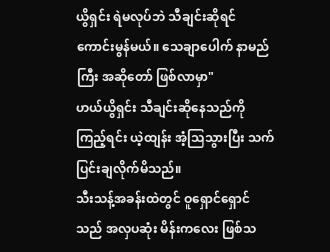ယွိရှင်း ရဲမလုပ်ဘဲ သီချင်းဆိုရင် ကောင်းမွန်မယ်။ သေချာပေါက် နာမည်ကြီး အဆိုတော် ဖြစ်လာမှာ"
ဟယ်ယွိရှင်း သီချင်းဆိုနေသည်ကို ကြည့်ရင်း ယဲ့ထျန်း အံ့သြသွားပြီး သက်ပြင်းချလိုက်မိသည်။
သီးသန့်အခန်းထဲတွင် ဝူရှောင်ရှောင်သည် အလှပဆုံး မိန်းကလေး ဖြစ်သ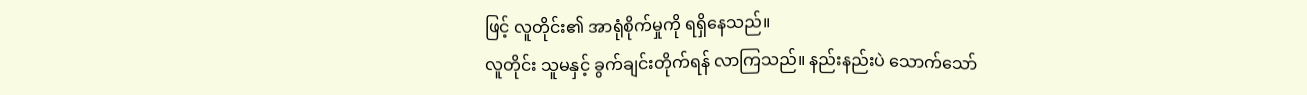ဖြင့် လူတိုင်း၏ အာရုံစိုက်မှုကို ရရှိနေသည်။
လူတိုင်း သူမနှင့် ခွက်ချင်းတိုက်ရန် လာကြသည်။ နည်းနည်းပဲ သောက်သော်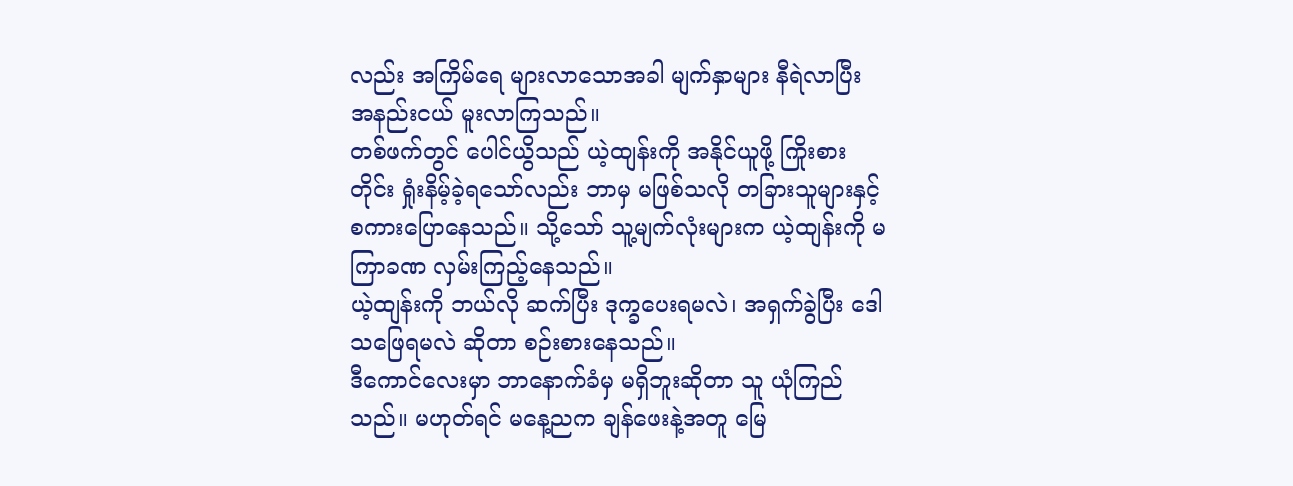လည်း အကြိမ်ရေ များလာသောအခါ မျက်နှာများ နီရဲလာပြီး အနည်းငယ် မူးလာကြသည်။
တစ်ဖက်တွင် ပေါင်ယွိသည် ယဲ့ထျန်းကို အနိုင်ယူဖို့ ကြိုးစားတိုင်း ရှုံးနိမ့်ခဲ့ရသော်လည်း ဘာမှ မဖြစ်သလို တခြားသူများနှင့် စကားပြောနေသည်။ သို့သော် သူ့မျက်လုံးများက ယဲ့ထျန်းကို မကြာခဏ လှမ်းကြည့်နေသည်။
ယဲ့ထျန်းကို ဘယ်လို ဆက်ပြီး ဒုက္ခပေးရမလဲ၊ အရှက်ခွဲပြီး ဒေါသဖြေရမလဲ ဆိုတာ စဉ်းစားနေသည်။
ဒီကောင်လေးမှာ ဘာနောက်ခံမှ မရှိဘူးဆိုတာ သူ ယုံကြည်သည်။ မဟုတ်ရင် မနေ့ညက ချန်ဖေးနဲ့အတူ မြေ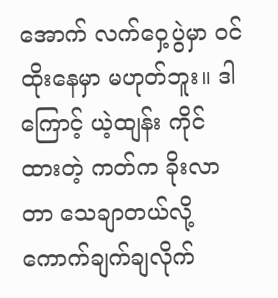အောက် လက်ဝှေ့ပွဲမှာ ဝင်ထိုးနေမှာ မဟုတ်ဘူး။ ဒါကြောင့် ယဲ့ထျန်း ကိုင်ထားတဲ့ ကတ်က ခိုးလာတာ သေချာတယ်လို့ ကောက်ချက်ချလိုက်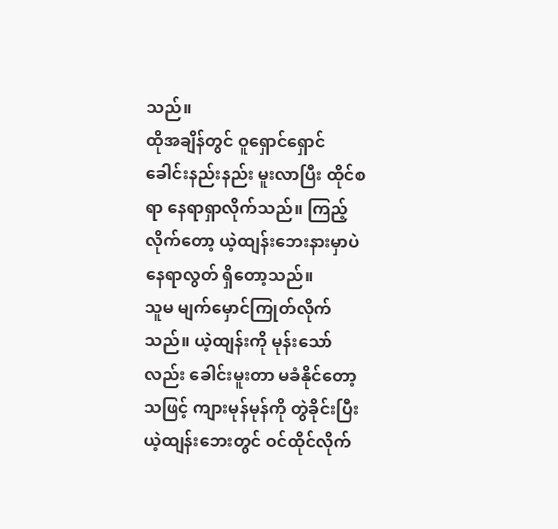သည်။
ထိုအချိန်တွင် ဝူရှောင်ရှောင် ခေါင်းနည်းနည်း မူးလာပြီး ထိုင်စရာ နေရာရှာလိုက်သည်။ ကြည့်လိုက်တော့ ယဲ့ထျန်းဘေးနားမှာပဲ နေရာလွတ် ရှိတော့သည်။
သူမ မျက်မှောင်ကြုတ်လိုက်သည်။ ယဲ့ထျန်းကို မုန်းသော်လည်း ခေါင်းမူးတာ မခံနိုင်တော့သဖြင့် ကျားမုန်မုန်ကို တွဲခိုင်းပြီး ယဲ့ထျန်းဘေးတွင် ဝင်ထိုင်လိုက်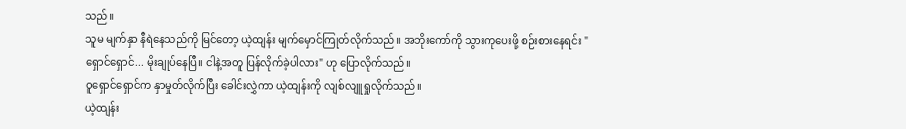သည်။
သူမ မျက်နှာ နီရဲနေသည်ကို မြင်တော့ ယဲ့ထျန်း မျက်မှောင်ကြုတ်လိုက်သည်။ အဘိုးကော်ကို သွားကုပေးဖို့ စဉ်းစားနေရင်း "ရှောင်ရှောင်... မိုးချုပ်နေပြီ။ ငါနဲ့အတူ ပြန်လိုက်ခဲ့ပါလား" ဟု ပြောလိုက်သည်။
ဝူရှောင်ရှောင်က နှာမှုတ်လိုက်ပြီး ခေါင်းလွှဲကာ ယဲ့ထျန်းကို လျစ်လျူရှုလိုက်သည်။
ယဲ့ထျန်း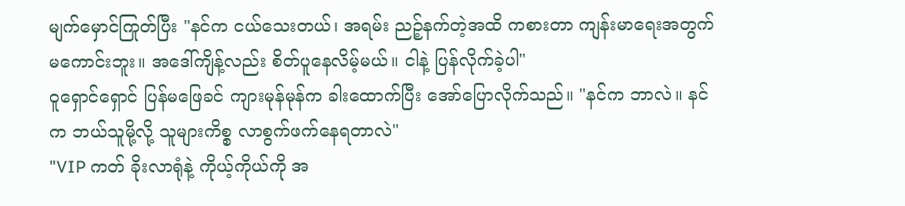မျက်မှောင်ကြုတ်ပြီး "နင်က ငယ်သေးတယ်၊ အရမ်း ညဉ့်နက်တဲ့အထိ ကစားတာ ကျန်းမာရေးအတွက် မကောင်းဘူး။ အဒေါ်ကျိန့်လည်း စိတ်ပူနေလိမ့်မယ်။ ငါနဲ့ ပြန်လိုက်ခဲ့ပါ"
ဝူရှောင်ရှောင် ပြန်မဖြေခင် ကျားမုန်မုန်က ခါးထောက်ပြီး အော်ပြောလိုက်သည်။ "နင်က ဘာလဲ။ နင်က ဘယ်သူမို့လို့ သူများကိစ္စ လာစွက်ဖက်နေရတာလဲ"
"VIP ကတ် ခိုးလာရုံနဲ့ ကိုယ့်ကိုယ်ကို အ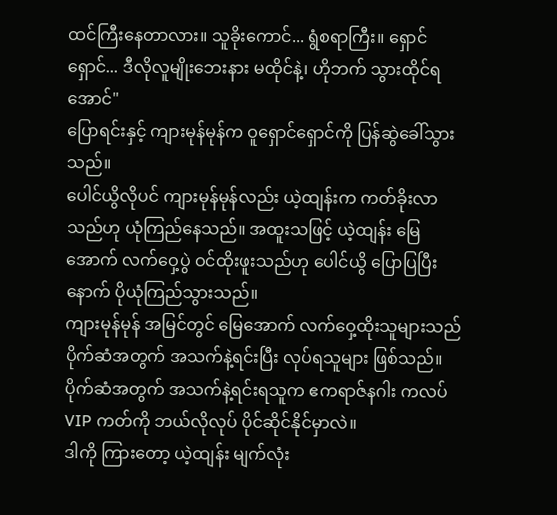ထင်ကြီးနေတာလား။ သူခိုးကောင်... ရွံစရာကြီး။ ရှောင်ရှောင်... ဒီလိုလူမျိုးဘေးနား မထိုင်နဲ့၊ ဟိုဘက် သွားထိုင်ရအောင်"
ပြောရင်းနှင့် ကျားမုန်မုန်က ဝူရှောင်ရှောင်ကို ပြန်ဆွဲခေါ်သွားသည်။
ပေါင်ယွိလိုပင် ကျားမုန်မုန်လည်း ယဲ့ထျန်းက ကတ်ခိုးလာသည်ဟု ယုံကြည်နေသည်။ အထူးသဖြင့် ယဲ့ထျန်း မြေအောက် လက်ဝှေ့ပွဲ ဝင်ထိုးဖူးသည်ဟု ပေါင်ယွိ ပြောပြပြီးနောက် ပိုယုံကြည်သွားသည်။
ကျားမုန်မုန် အမြင်တွင် မြေအောက် လက်ဝှေ့ထိုးသူများသည် ပိုက်ဆံအတွက် အသက်နဲ့ရင်းပြီး လုပ်ရသူများ ဖြစ်သည်။ ပိုက်ဆံအတွက် အသက်နဲ့ရင်းရသူက ဧကရာဇ်နဂါး ကလပ် VIP ကတ်ကို ဘယ်လိုလုပ် ပိုင်ဆိုင်နိုင်မှာလဲ။
ဒါကို ကြားတော့ ယဲ့ထျန်း မျက်လုံး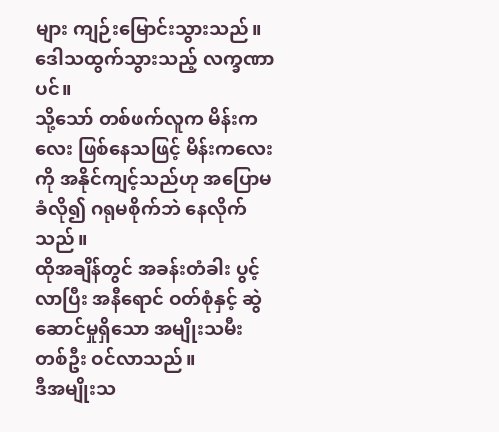များ ကျဉ်းမြောင်းသွားသည်။ ဒေါသထွက်သွားသည့် လက္ခဏာပင်။
သို့သော် တစ်ဖက်လူက မိန်းကလေး ဖြစ်နေသဖြင့် မိန်းကလေးကို အနိုင်ကျင့်သည်ဟု အပြောမခံလို၍ ဂရုမစိုက်ဘဲ နေလိုက်သည်။
ထိုအချိန်တွင် အခန်းတံခါး ပွင့်လာပြီး အနီရောင် ဝတ်စုံနှင့် ဆွဲဆောင်မှုရှိသော အမျိုးသမီးတစ်ဦး ဝင်လာသည်။
ဒီအမျိုးသ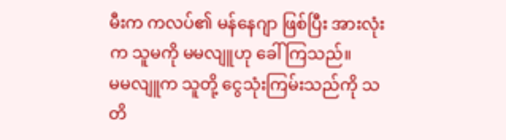မီးက ကလပ်၏ မန်နေဂျာ ဖြစ်ပြီး အားလုံးက သူမကို မမလျူဟု ခေါ်ကြသည်။
မမလျူက သူတို့ ငွေသုံးကြမ်းသည်ကို သတိ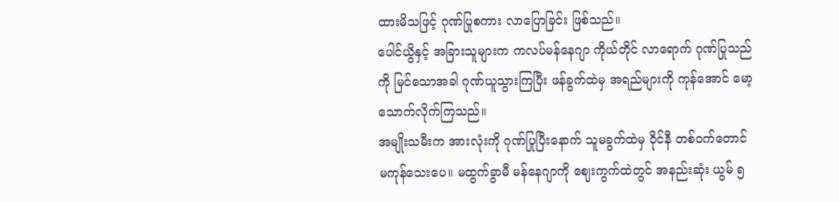ထားမိသဖြင့် ဂုဏ်ပြုစကား လာပြောခြင်း ဖြစ်သည်။
ပေါင်ယွိနှင့် အခြားသူများက ကလပ်မန်နေဂျာ ကိုယ်တိုင် လာရောက် ဂုဏ်ပြုသည်ကို မြင်သောအခါ ဂုဏ်ယူသွားကြပြီး ဖန်ခွက်ထဲမှ အရည်များကို ကုန်အောင် မော့သောက်လိုက်ကြသည်။
အမျိုးသမီးက အားလုံးကို ဂုဏ်ပြုပြီးနောက် သူမခွက်ထဲမှ ဝိုင်နီ တစ်ဝက်တောင် မကုန်သေးပေ။ မထွက်ခွာမီ မန်နေဂျာကို ဈေးကွက်ထဲတွင် အနည်းဆုံး ယွမ် ၅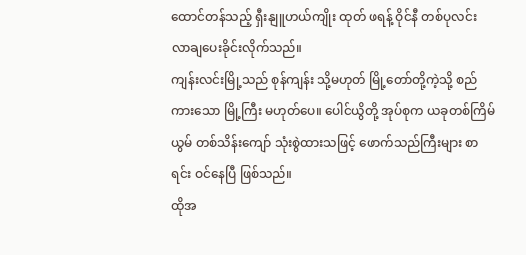ထောင်တန်သည့် ရှီးနျူဟယ်ကျိုး ထုတ် ဖရန့် ဝိုင်နီ တစ်ပုလင်း လာချပေးခိုင်းလိုက်သည်။
ကျန်းလင်းမြို့သည် စုန်ကျန်း သို့မဟုတ် မြို့တော်တို့ကဲ့သို့ စည်ကားသော မြို့ကြီး မဟုတ်ပေ။ ပေါင်ယွိတို့ အုပ်စုက ယခုတစ်ကြိမ် ယွမ် တစ်သိန်းကျော် သုံးစွဲထားသဖြင့် ဖောက်သည်ကြီးများ စာရင်း ဝင်နေပြီ ဖြစ်သည်။
ထိုအ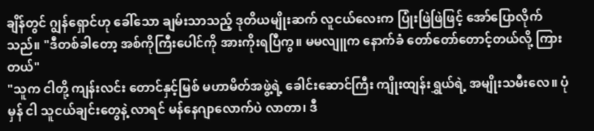ချိန်တွင် ဂျွန်ရှောင်ဟု ခေါ်သော ချမ်းသာသည့် ဒုတိယမျိုးဆက် လူငယ်လေးက ပြုံးဖြဲဖြဲဖြင့် အော်ပြောလိုက်သည်။ "ဒီတစ်ခါတော့ အစ်ကိုကြီးပေါင်ကို အားကိုးရပြီကွ။ မမလျူက နောက်ခံ တော်တော်တောင့်တယ်လို့ ကြားတယ်"
"သူက ငါတို့ ကျန်းလင်း တောင်နှင့်မြစ် မဟာမိတ်အဖွဲ့ရဲ့ ခေါင်းဆောင်ကြီး ကျိုးထျန်းရွှယ်ရဲ့ အမျိုးသမီးလေ။ ပုံမှန် ငါ သူငယ်ချင်းတွေနဲ့ လာရင် မန်နေဂျာလောက်ပဲ လာတာ၊ ဒီ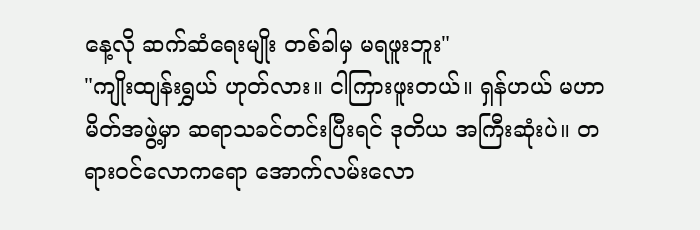နေ့လို ဆက်ဆံရေးမျိုး တစ်ခါမှ မရဖူးဘူး"
"ကျိုးထျန်းရွှယ် ဟုတ်လား။ ငါကြားဖူးတယ်။ ရှန်ဟယ် မဟာမိတ်အဖွဲ့မှာ ဆရာသခင်တင်းပြီးရင် ဒုတိယ အကြီးဆုံးပဲ။ တရားဝင်လောကရော အောက်လမ်းလော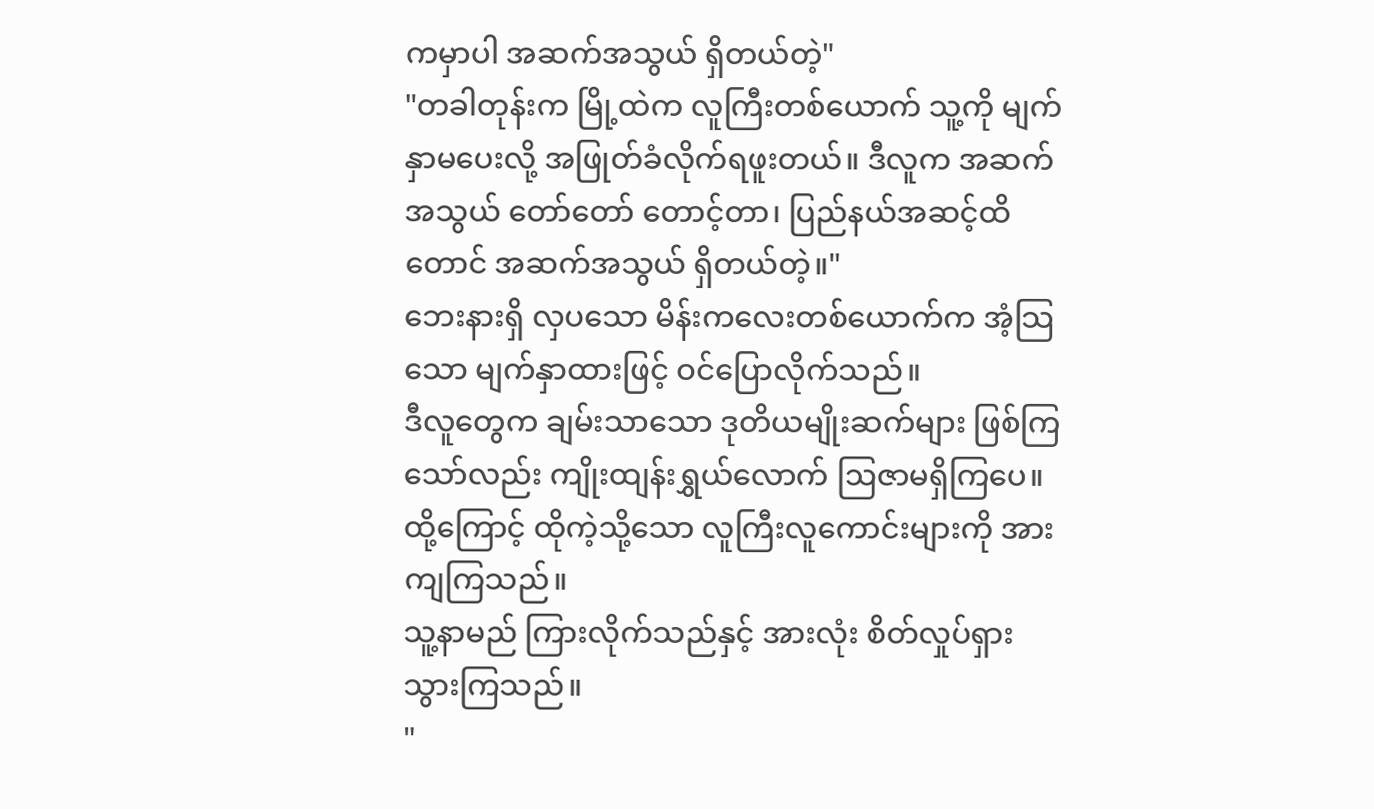ကမှာပါ အဆက်အသွယ် ရှိတယ်တဲ့"
"တခါတုန်းက မြို့ထဲက လူကြီးတစ်ယောက် သူ့ကို မျက်နှာမပေးလို့ အဖြုတ်ခံလိုက်ရဖူးတယ်။ ဒီလူက အဆက်အသွယ် တော်တော် တောင့်တာ၊ ပြည်နယ်အဆင့်ထိတောင် အဆက်အသွယ် ရှိတယ်တဲ့။"
ဘေးနားရှိ လှပသော မိန်းကလေးတစ်ယောက်က အံ့သြသော မျက်နှာထားဖြင့် ဝင်ပြောလိုက်သည်။
ဒီလူတွေက ချမ်းသာသော ဒုတိယမျိုးဆက်များ ဖြစ်ကြသော်လည်း ကျိုးထျန်းရွှယ်လောက် ဩဇာမရှိကြပေ။ ထို့ကြောင့် ထိုကဲ့သို့သော လူကြီးလူကောင်းများကို အားကျကြသည်။
သူ့နာမည် ကြားလိုက်သည်နှင့် အားလုံး စိတ်လှုပ်ရှားသွားကြသည်။
"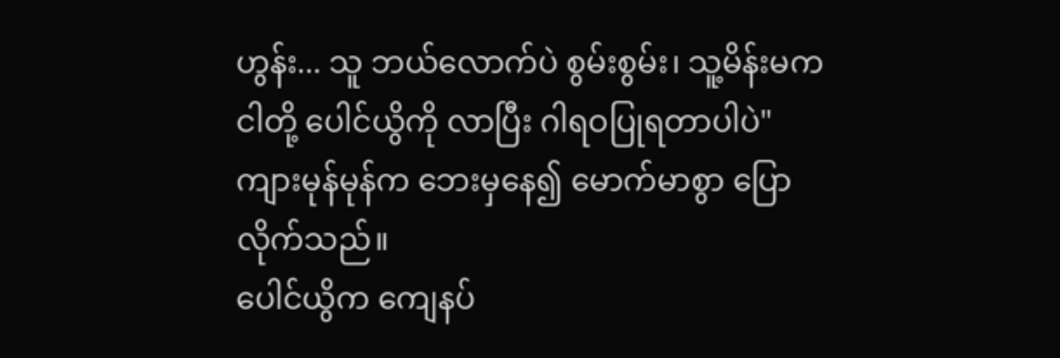ဟွန်း... သူ ဘယ်လောက်ပဲ စွမ်းစွမ်း၊ သူ့မိန်းမက ငါတို့ ပေါင်ယွိကို လာပြီး ဂါရဝပြုရတာပါပဲ"
ကျားမုန်မုန်က ဘေးမှနေ၍ မောက်မာစွာ ပြောလိုက်သည်။
ပေါင်ယွိက ကျေနပ်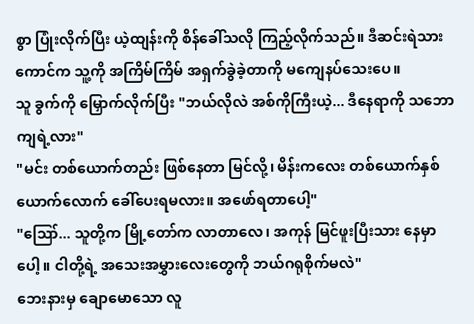စွာ ပြုံးလိုက်ပြီး ယဲ့ထျန်းကို စိန်ခေါ်သလို ကြည့်လိုက်သည်။ ဒီဆင်းရဲသားကောင်က သူ့ကို အကြိမ်ကြိမ် အရှက်ခွဲခဲ့တာကို မကျေနပ်သေးပေ။
သူ ခွက်ကို မြှောက်လိုက်ပြီး "ဘယ်လိုလဲ အစ်ကိုကြီးယဲ့... ဒီနေရာကို သဘောကျရဲ့လား"
"မင်း တစ်ယောက်တည်း ဖြစ်နေတာ မြင်လို့၊ မိန်းကလေး တစ်ယောက်နှစ်ယောက်လောက် ခေါ်ပေးရမလား။ အဖော်ရတာပေါ့"
"ဪ... သူတို့က မြို့တော်က လာတာလေ၊ အကုန် မြင်ဖူးပြီးသား နေမှာပေါ့။ ငါတို့ရဲ့ အသေးအမွှားလေးတွေကို ဘယ်ဂရုစိုက်မလဲ"
ဘေးနားမှ ချောမောသော လူ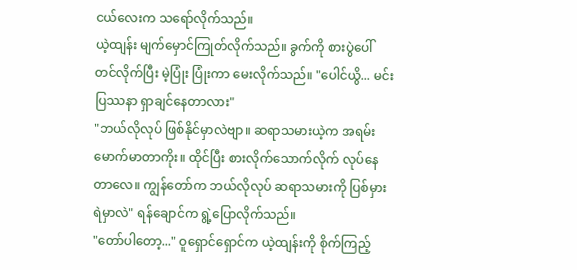ငယ်လေးက သရော်လိုက်သည်။
ယဲ့ထျန်း မျက်မှောင်ကြုတ်လိုက်သည်။ ခွက်ကို စားပွဲပေါ် တင်လိုက်ပြီး မဲ့ပြုံး ပြုံးကာ မေးလိုက်သည်။ "ပေါင်ယွိ... မင်း ပြဿနာ ရှာချင်နေတာလား"
"ဘယ်လိုလုပ် ဖြစ်နိုင်မှာလဲဗျာ။ ဆရာသမားယဲ့က အရမ်း မောက်မာတာကိုး။ ထိုင်ပြီး စားလိုက်သောက်လိုက် လုပ်နေတာလေ။ ကျွန်တော်က ဘယ်လိုလုပ် ဆရာသမားကို ပြစ်မှားရဲမှာလဲ" ရန်ချောင်က ရွဲ့ပြောလိုက်သည်။
"တော်ပါတော့..." ဝူရှောင်ရှောင်က ယဲ့ထျန်းကို စိုက်ကြည့်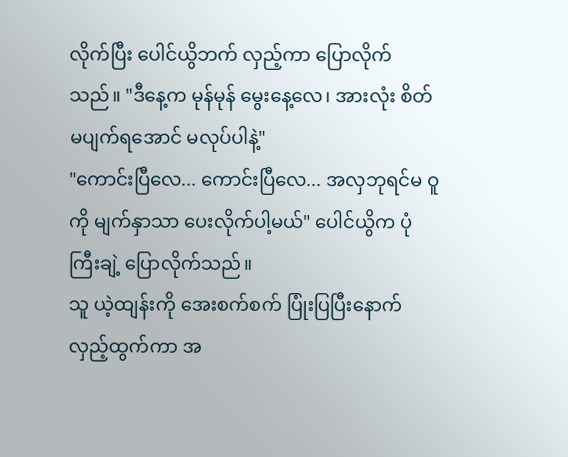လိုက်ပြီး ပေါင်ယွိဘက် လှည့်ကာ ပြောလိုက်သည်။ "ဒီနေ့က မုန်မုန် မွေးနေ့လေ၊ အားလုံး စိတ်မပျက်ရအောင် မလုပ်ပါနဲ့"
"ကောင်းပြီလေ... ကောင်းပြီလေ... အလှဘုရင်မ ဝူ ကို မျက်နှာသာ ပေးလိုက်ပါ့မယ်" ပေါင်ယွိက ပုံကြီးချဲ့ ပြောလိုက်သည်။
သူ ယဲ့ထျန်းကို အေးစက်စက် ပြုံးပြပြီးနောက် လှည့်ထွက်ကာ အ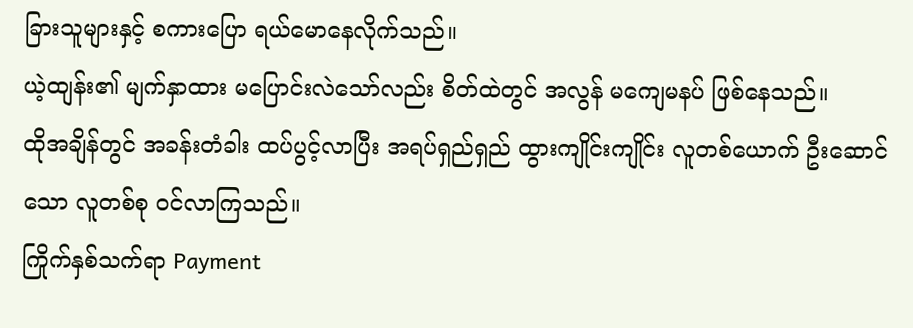ခြားသူများနှင့် စကားပြော ရယ်မောနေလိုက်သည်။
ယဲ့ထျန်း၏ မျက်နှာထား မပြောင်းလဲသော်လည်း စိတ်ထဲတွင် အလွန် မကျေမနပ် ဖြစ်နေသည်။
ထိုအချိန်တွင် အခန်းတံခါး ထပ်ပွင့်လာပြီး အရပ်ရှည်ရှည် ထွားကျိုင်းကျိုင်း လူတစ်ယောက် ဦးဆောင်သော လူတစ်စု ဝင်လာကြသည်။
ကြိုက်နှစ်သက်ရာ Payment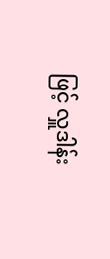ဖြင့် လှူဒါန်း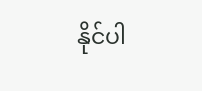နိုင်ပါ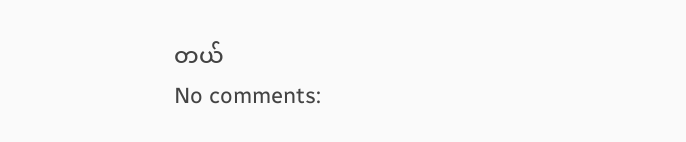တယ်
No comments: